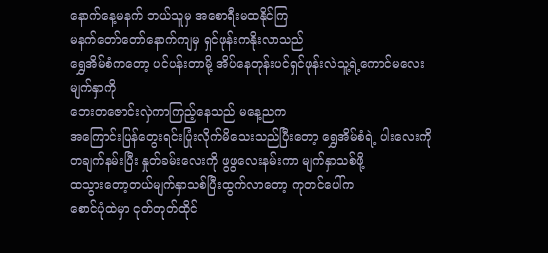နောက်နေ့မနက် ဘယ်သူမှ အစောရီးမထနိုင်ကြ
မနက်တော်တော်နောက်ကျမှ ရှင်ဖုန်းကနိုးလာသည်
ရွှေအိမ်စံကတော့ ပင်ပန်းတာမို့ အိပ်နေတုန်းပင်ရှင်ဖုန်းလဲသူ့ရဲ့ကောင်မလေးမျက်နှာကို
ဘေးတဇောင်းလှဲကာကြည့်နေသည် မနေ့ညက
အကြောင်းပြန်တွေးရင်းပြုံးလိုက်မိသေးသည်ပြီးတော့ ရွှေအိမ်စံရဲ့ ပါးလေးကို တချက်နမ်းပြီး နှုတ်ခမ်းလေးကို ဖွဖွလေးနမ်းကာ မျက်နှာသစ်ဖို့
ထသွားတော့တယ်မျက်နှာသစ်ပြီးထွက်လာတော့ ကုတင်ပေါ်က
စောင်ပုံထဲမှာ ငုတ်တုတ်ထိုင်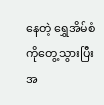နေတဲ့ ရွှေအိမ်စံကိုတွေ့သွားပြီး အ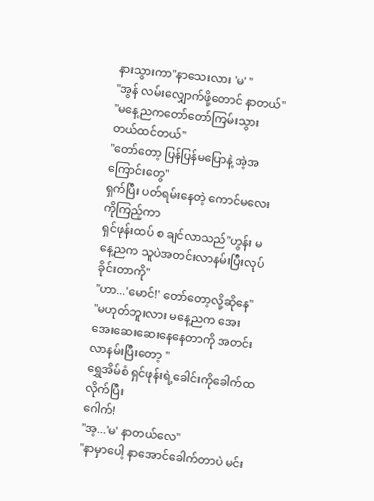နားသွားကာ"နာသေးလား 'မ' "
"အွန် လမ်းလျှောက်ဖို့တောင် နာတယ်"
"မနေ့ညကတော်တော်ကြမ်းသွားတယ်ထင်တယ်"
"တော်တော့ ပြန်ပြန်မပြောနဲ့ အဲ့အကြောင်းတွေ"
ရှက်ပြီး ပတ်ရမ်းနေတဲ့ ကောင်မလေးကိုကြည့်ကာ
ရှင်ဖုန်းထပ် စ ချင်လာသည်"ဟွန်း မနေ့ညက သူပဲအတင်းလာနမ်းပြီးလုပ်ခိုင်းတာကို"
"ဟာ...'မောင်!' တော်တော့လို့ဆိုနေ"
"မဟုတ်ဘူးလား မနေ့ညက အေးအေးဆေးဆေးနေနေတာကို အတင်းလာနမ်းပြီးတော့ "
ရွှေအိမ်စံ ရှင်ဖုန်းရဲ့ခေါင်းကိုခေါက်ထလိုက်ပြီး
ဂေါက်!
"အ့...'မ' နာတယ်လေ"
"နာမှာပေါ့ နာအောင်ခေါက်တာပဲ မင်း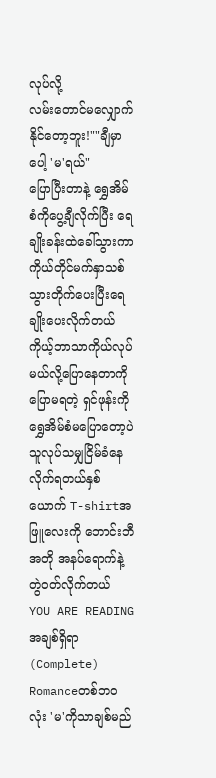လုပ်လို့
လမ်းတောင်မလျှောက်နိုင်တော့ဘူး!""ချီမှာပေါ့ 'မ'ရယ်"
ပြောပြီးတာနဲ့ ရွှေအိမ်စံကိုပွေ့ချီလိုက်ပြီး ရေချိုးခန်းထဲခေါ်သွားကာ ကိုယ်တိုင်မက်နှာသစ်သွားတိုက်ပေးပြီးရေချိုးပေးလိုက်တယ်
ကိုယ့်ဘာသာကိုယ်လုပ်မယ်လို့ပြောနေတာကို
ပြောမရတဲ့ ရှင်ဖုန်းကို ရွှေအိမ်စံမပြောတော့ပဲ
သူလုပ်သမျှငြိမ်ခံနေလိုက်ရတယ်နှစ်ယောက် T-shirtအဖြူလေးကို ဘောင်းဘီ အတို အနပ်ရောက်နဲ့တွဲ၀တ်လိုက်တယ်
YOU ARE READING
အချစ်ရှိရာ(Complete)
Romanceတစ်ဘ၀လုံး 'မ'ကိုသာချစ်မည်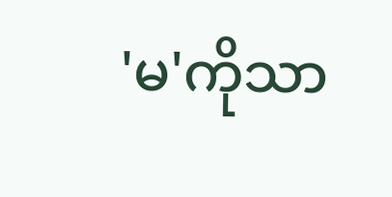'မ'ကိုသာ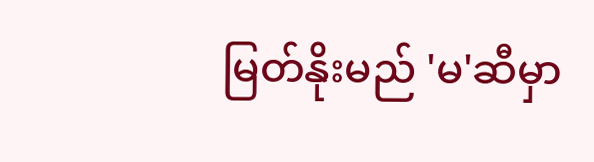မြတ်နိုးမည် 'မ'ဆီမှာ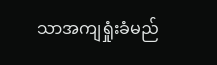သာအကျရှုံးခံမည်